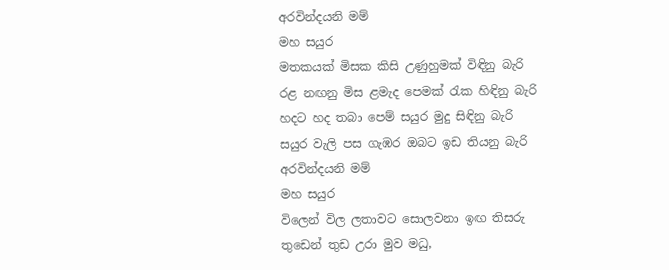අරවින්දයනි මම්
මහ සයුර
මතකයක් මිසක කිසි උණුහුමක් විඳිනු බැරි
රළ නඟනු මිස ළමැද පෙමක් රැක හිඳිනු බැරි
හදට හද තබා පෙම් සයුර මුදු සිඳිනු බැරි
සයුර වැලි පස ගැඹර ඔබට ඉඩ තියනු බැරි
අරවින්දයනි මම්
මහ සයුර
විලෙන් විල ලතාවට සොලවනා ඉඟ තිසරු
තුඩෙන් තුඩ උරා මුව මධු,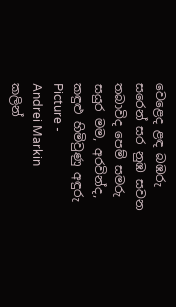වෙළෙද ළඳ බඹරු
සරෙන් සර නුඹ සවන තබාවිද පෙම් සමරු
සයුර මම, අරවින්ද, කඳුළු හිමිවුණු අඳුරු
Picture -
Andrei Markin
කලින්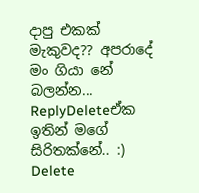දාපු එකක් මැකුවද?? අපරාදේ මං ගියා නේ බලන්න...
ReplyDeleteඒක ඉතින් මගේ සිරිතක්නේ.. :)
Delete